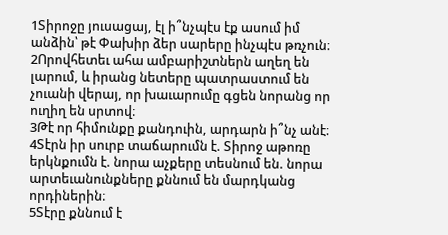1Տիրոջը յուսացայ, էլ ի՞նչպէս էք ասում իմ անձին՝ թէ Փախիր ձեր սարերը ինչպէս թռչուն։
2Որովհետեւ ահա ամբարիշտներն աղեղ են լարում, և իրանց նետերը պատրաստում են չուանի վերայ, որ խաւարումը գցեն նորանց որ ուղիղ են սրտով։
3Թէ որ հիմունքը քանդուին, արդարն ի՞նչ անէ։
4Տէրն իր սուրբ տաճարումն է. Տիրոջ աթոռը երկնքումն է. նորա աչքերը տեսնում են. նորա արտեւանունքները քննում են մարդկանց որդիներին։
5Տէրը քննում է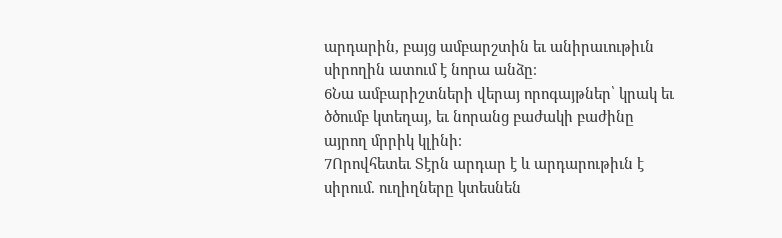արդարին, բայց ամբարշտին եւ անիրաւութիւն սիրողին ատում է նորա անձը։
6Նա ամբարիշտների վերայ որոգայթներ՝ կրակ եւ ծծումբ կտեղայ, եւ նորանց բաժակի բաժինը այրող մրրիկ կլինի։
7Որովհետեւ Տէրն արդար է և արդարութիւն է սիրում. ուղիղները կտեսնեն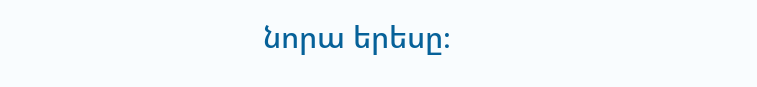նորա երեսը։